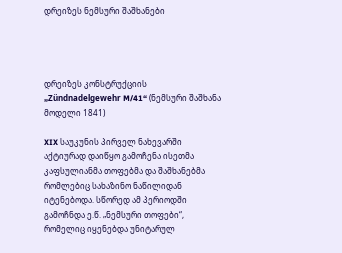დრეიზეს ნემსური შაშხანები




დრეიზეს კონსტრუქციის „Zündnadelgewehr M/41“ (ნემსური შაშხანა მოდელი 1841)

XIX საუკუნის პირველ ნახევარში აქტიურად დაიწყო გამოჩენა ისეთმა კაფსულიანმა თოფებმა და შაშხანებმა რომლებიც სახაზინო ნაწილიდან იტენებოდა. სწორედ ამ პერიოდში გამოჩნდა ე.წ. „ნემსური თოფები“, რომელიც იყენებდა უნიტარულ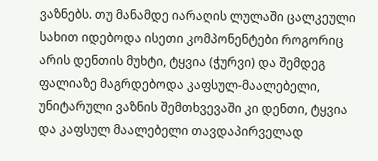ვაზნებს. თუ მანამდე იარაღის ლულაში ცალკეული სახით იდებოდა ისეთი კომპონენტები როგორიც არის დენთის მუხტი, ტყვია (ჭურვი) და შემდეგ ფალიაზე მაგრდებოდა კაფსულ-მაალებელი, უნიტარული ვაზნის შემთხვევაში კი დენთი, ტყვია და კაფსულ მაალებელი თავდაპირველად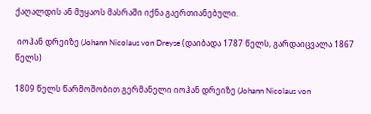ქაღალდის ან მუყაოს მასრაში იქნა გაერთიანებული.

 იოჰან დრეიზე (Johann Nicolaus von Dreyse (დაიბადა 1787 წელს, გარდაიცვალა 1867 წელს)

1809 წელს წარმოშობით გერმანელი იოჰან დრეიზე (Johann Nicolaus von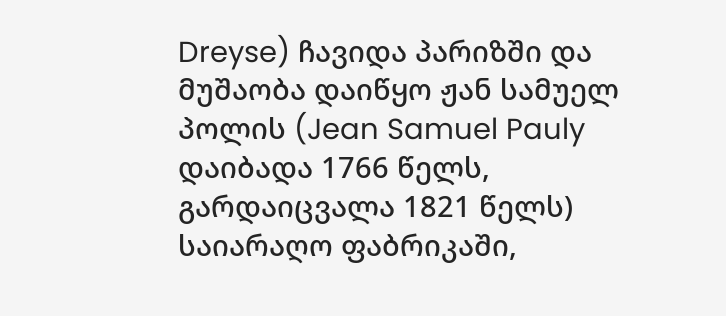Dreyse) ჩავიდა პარიზში და მუშაობა დაიწყო ჟან სამუელ პოლის (Jean Samuel Pauly დაიბადა 1766 წელს, გარდაიცვალა 1821 წელს) საიარაღო ფაბრიკაში,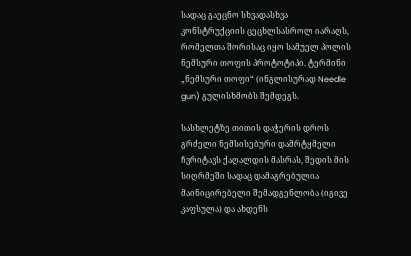სადაც გაეცნო სხვადასხვა კონსტრუქციის ცეცხლსასროლ იარაღს, რომელთა შორისაც იყო სამუელ პოლის ნემსური თოფის პროტოტიპი. ტერმინი „ნემსური თოფი“ (ინგლისურად Needle gun) გულისხმობს შემდეგს.

სასხლეტზე თითის დაჭერის დროს გრძელი ნემსისებური დამრტყმელი ჩვრიტავს ქაღალდის მასრას, შედის მის სიღრმეში სადაც დამაგრებულია მაინიცირებელი შემადგენლობა (იგივე კაფსულა) და ახდენს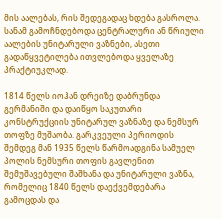მის აალებას, რის შედეგადაც ხდება გასროლა.  სანამ გამოჩნდებოდა ცენტრალური ან წრიული აალების უნიტარული ვაზნები, ასეთი გადაწყვეტილება ითვლებოდა ყველაზე პრაქტიუკლად.

1814 წელს იოჰან დრეიზე დაბრუნდა გერმანიში და დაიწყო საკუთარი კონსტრუქციის უნიტარულ ვაზნაზე და ნემსურ თოფზე მუშაობა. გარკვეული პერიოდის შემდეგ მან 1935 წელს წარმოადგინა სამუელ პოლის ნემსური თოფის გავლენით შემუშავებული შაშხანა და უნიტარული ვაზნა, რომელიც 1840 წელს დაექვემდებარა გამოცდას და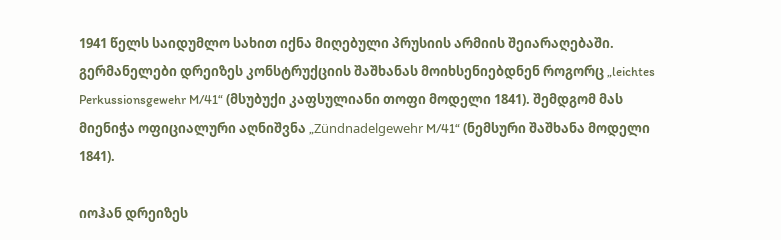1941 წელს საიდუმლო სახით იქნა მიღებული პრუსიის არმიის შეიარაღებაში. გერმანელები დრეიზეს კონსტრუქციის შაშხანას მოიხსენიებდნენ როგორც „leichtes Perkussionsgewehr M/41“ (მსუბუქი კაფსულიანი თოფი მოდელი 1841). შემდგომ მას მიენიჭა ოფიციალური აღნიშვნა „Zündnadelgewehr M/41“ (ნემსური შაშხანა მოდელი 1841).

იოჰან დრეიზეს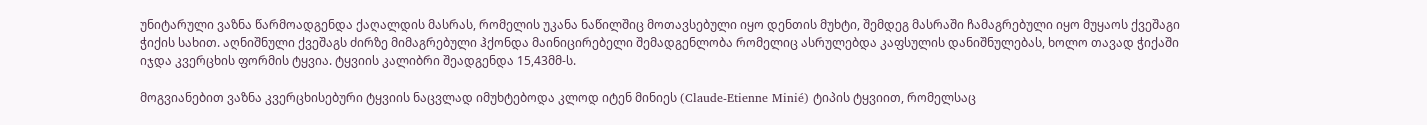უნიტარული ვაზნა წარმოადგენდა ქაღალდის მასრას, რომელის უკანა ნაწილშიც მოთავსებული იყო დენთის მუხტი, შემდეგ მასრაში ჩამაგრებული იყო მუყაოს ქვეშაგი ჭიქის სახით. აღნიშნული ქვეშაგს ძირზე მიმაგრებული ჰქონდა მაინიცირებელი შემადგენლობა რომელიც ასრულებდა კაფსულის დანიშნულებას, ხოლო თავად ჭიქაში იჯდა კვერცხის ფორმის ტყვია. ტყვიის კალიბრი შეადგენდა 15,43მმ-ს.

მოგვიანებით ვაზნა კვერცხისებური ტყვიის ნაცვლად იმუხტებოდა კლოდ იტენ მინიეს (Claude-Etienne Minié) ტიპის ტყვიით, რომელსაც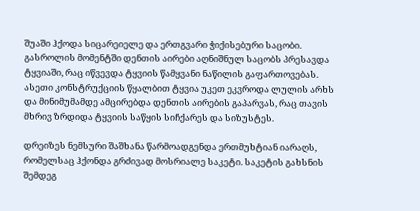შუაში ჰქოდა სიცარეიელე და ერთგვარი ჭიქისებური საცობი. გასროლის მომენტში დენთის აირები აღნიშნულ საცობს პრესავდა ტყვიაში, რაც იწვევდა ტყვიის წამყვანი ნაწილის გაფართოვებას. ასეთი კონსტრუქციის წყალბით ტყვია უკეთ ეკვროდა ლულის არხს და მინიმუმამდე ამცირებდა დენთის აირების გაპარვას, რაც თავის მხრივ ზრდიდა ტყვიის საწყის სიჩქარეს და სიზუსტეს.

დრეიზეს ნემსური შაშხანა წარმოადგენდა ერთმუხტიან იარაღს, რომელსაც ჰქონდა გრძივად მოსრიალე საკეტი. საკეტის გახსნის შემდეგ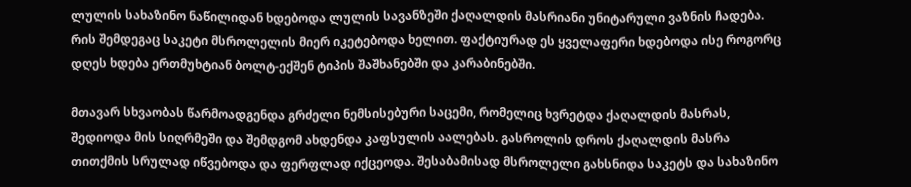ლულის სახაზინო ნაწილიდან ხდებოდა ლულის სავანზეში ქაღალდის მასრიანი უნიტარული ვაზნის ჩადება. რის შემდეგაც საკეტი მსროლელის მიერ იკეტებოდა ხელით. ფაქტიურად ეს ყველაფერი ხდებოდა ისე როგორც დღეს ხდება ერთმუხტიან ბოლტ-ექშენ ტიპის შაშხანებში და კარაბინებში.

მთავარ სხვაობას წარმოადგენდა გრძელი ნემსისებური საცემი, რომელიც ხვრეტდა ქაღალდის მასრას, შედიოდა მის სიღრმეში და შემდგომ ახდენდა კაფსულის აალებას. გასროლის დროს ქაღალდის მასრა თითქმის სრულად იწვებოდა და ფერფლად იქცეოდა. შესაბამისად მსროლელი გახსნიდა საკეტს და სახაზინო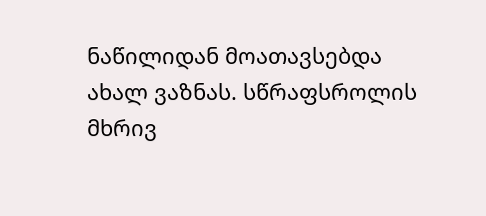ნაწილიდან მოათავსებდა ახალ ვაზნას. სწრაფსროლის მხრივ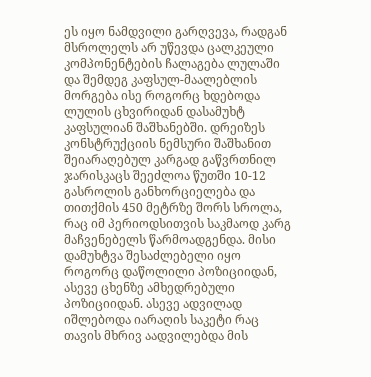ეს იყო ნამდვილი გარღვევა, რადგან მსროლელს არ უწევდა ცალკეული კომპონენტების ჩალაგება ლულაში და შემდეგ კაფსულ-მაალებლის მორგება ისე როგორც ხდებოდა ლულის ცხვირიდან დასამუხტ კაფსულიან შაშხანებში. დრეიზეს კონსტრუქციის ნემსური შაშხანით შეიარაღებულ კარგად გაწვრთნილ ჯარისკაცს შეეძლოა წუთში 10-12 გასროლის განხორციელება და თითქმის 450 მეტრზე შორს სროლა, რაც იმ პერიოდსითვის საკმაოდ კარგ მაჩვენებელს წარმოადგენდა. მისი დამუხტვა შესაძლებელი იყო როგორც დაწოლილი პოზიციიდან, ასევე ცხენზე ამხედრებული პოზიციიდან. ასევე ადვილად იშლებოდა იარაღის საკეტი რაც თავის მხრივ აადვილებდა მის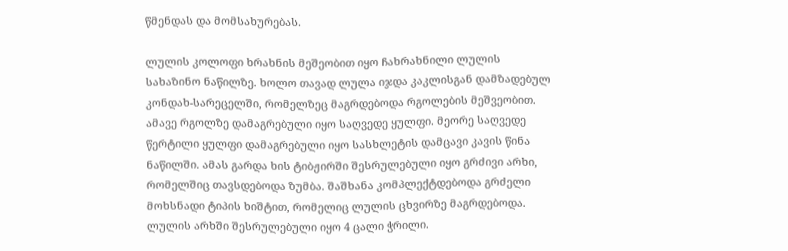წმენდას და მომსახურებას.

ლულის კოლოფი ხრახნის მეშეობით იყო ჩახრახნილი ლულის სახაზინო ნაწილზე. ხოლო თავად ლულა იჯდა კაკლისგან დამზადებულ კონდახ-სარეცელში, რომელზეც მაგრდებოდა რგოლების მეშვეობით. ამავე რგოლზე დამაგრებული იყო საღვედე ყულფი. მეორე საღვედე წერტილი ყულფი დამაგრებული იყო სასხლეტის დამცავი კავის წინა ნაწილში. ამას გარდა ხის ტიბჟირში შესრულებული იყო გრძივი არხი, რომელშიც თავსდებოდა ზუმბა. შაშხანა კომპლექტდებოდა გრძელი მოხსნადი ტიპის ხიშტით, რომელიც ლულის ცხვირზე მაგრდებოდა. ლულის არხში შესრულებული იყო 4 ცალი ჭრილი.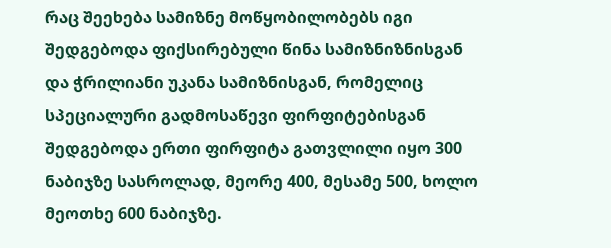რაც შეეხება სამიზნე მოწყობილობებს იგი შედგებოდა ფიქსირებული წინა სამიზნიზნისგან და ჭრილიანი უკანა სამიზნისგან, რომელიც სპეციალური გადმოსაწევი ფირფიტებისგან შედგებოდა ერთი ფირფიტა გათვლილი იყო 300 ნაბიჯზე სასროლად, მეორე 400, მესამე 500, ხოლო მეოთხე 600 ნაბიჯზე.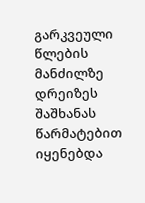გარკვეული წლების მანძილზე დრეიზეს შაშხანას წარმატებით იყენებდა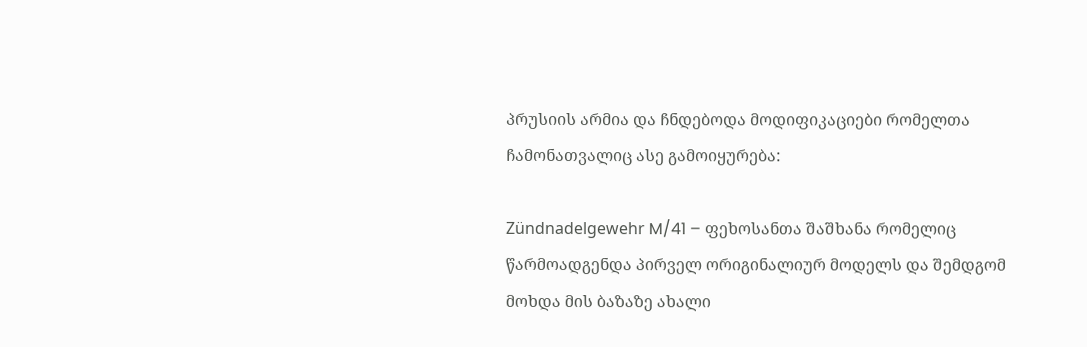პრუსიის არმია და ჩნდებოდა მოდიფიკაციები რომელთა ჩამონათვალიც ასე გამოიყურება:

Zündnadelgewehr M/41 – ფეხოსანთა შაშხანა რომელიც წარმოადგენდა პირველ ორიგინალიურ მოდელს და შემდგომ მოხდა მის ბაზაზე ახალი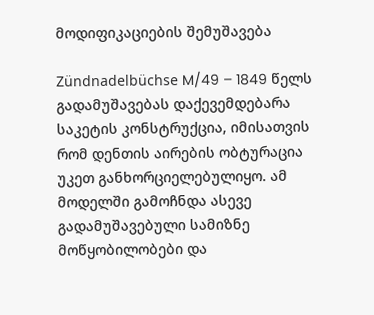მოდიფიკაციების შემუშავება

Zündnadelbüchse M/49 – 1849 წელს გადამუშავებას დაქევემდებარა საკეტის კონსტრუქცია, იმისათვის რომ დენთის აირების ობტურაცია უკეთ განხორციელებულიყო. ამ მოდელში გამოჩნდა ასევე გადამუშავებული სამიზნე მოწყობილობები და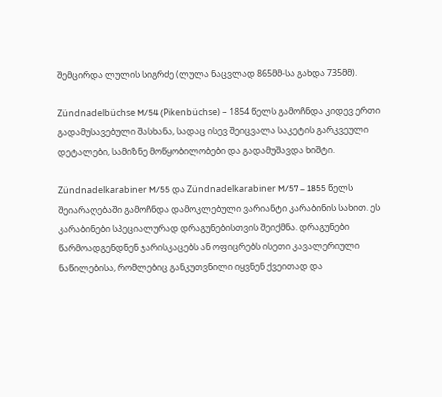შემცირდა ლულის სიგრძე (ლულა ნაცვლად 865მმ-სა გახდა 735მმ).

Zündnadelbüchse M/54 (Pikenbüchse) – 1854 წელს გამოჩნდა კიდევ ერთი გადამუსავებული შასხანა, სადაც ისევ შეიცვალა საკეტის გარკვეული დეტალები, სამიზნე მოწყობილობები და გადამუშავდა ხიშტი.

Zündnadelkarabiner M/55 და Zündnadelkarabiner M/57 – 1855 წელს შეიარაღებაში გამოჩნდა დამოკლებული ვარიანტი კარაბინის სახით. ეს კარაბინები სპეციალურად დრაგუნებისთვის შეიქმნა. დრაგუნები წარმოადგენდნენ ჯარისკაცებს ან ოფიცრებს ისეთი კავალერიული ნაწილებისა, რომლებიც განკუთვნილი იყვნენ ქვეითად და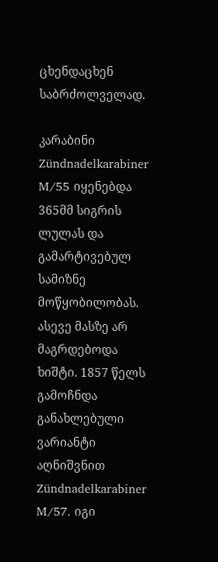ცხენდაცხენ საბრძოლველად.

კარაბინი Zündnadelkarabiner M/55 იყენებდა 365მმ სიგრის ლულას და გამარტივებულ სამიზნე მოწყობილობას. ასევე მასზე არ მაგრდებოდა ხიშტი. 1857 წელს გამოჩნდა განახლებული ვარიანტი აღნიშვნით Zündnadelkarabiner M/57. იგი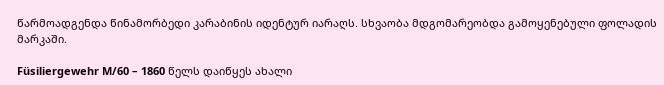წარმოადგენდა წინამორბედი კარაბინის იდენტურ იარაღს. სხვაობა მდგომარეობდა გამოყენებული ფოლადის მარკაში.

Füsiliergewehr M/60 – 1860 წელს დაიწყეს ახალი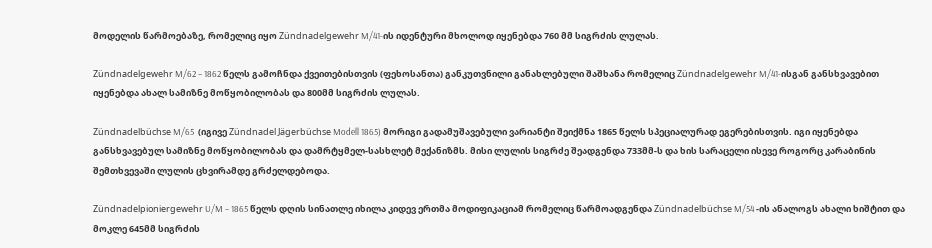მოდელის წარმოებაზე, რომელიც იყო Zündnadelgewehr M/41-ის იდენტური მხოლოდ იყენებდა 760 მმ სიგრძის ლულას.

Zündnadelgewehr M/62 – 1862 წელს გამოჩნდა ქვეითებისთვის (ფეხოსანთა) განკუთვნილი განახლებული შაშხანა რომელიც Zündnadelgewehr M/41-ისგან განსხვავებით იყენებდა ახალ სამიზნე მოწყობილობას და 800მმ სიგრძის ლულას.

Zündnadelbüchse M/65  (იგივე Zündnadel Jägerbüchse Modell 1865) მორიგი გადამუშავებული ვარიანტი შეიქმნა 1865 წელს სპეციალურად ეგერებისთვის. იგი იყენებდა განსხვავებულ სამიზნე მოწყობილობას და დამრტყმელ-სასხლეტ მექანიზმს. მისი ლულის სიგრძე შეადგენდა 733მმ-ს და ხის სარაცელი ისევე როგორც კარაბინის შემთხვევაში ლულის ცხვირამდე გრძელდებოდა.

Zündnadelpioniergewehr U/M – 1865 წელს დღის სინათლე იხილა კიდევ ერთმა მოდიფიკაციამ რომელიც წარმოადგენდა Zündnadelbüchse M/54 -ის ანალოგს ახალი ხიშტით და მოკლე 645მმ სიგრძის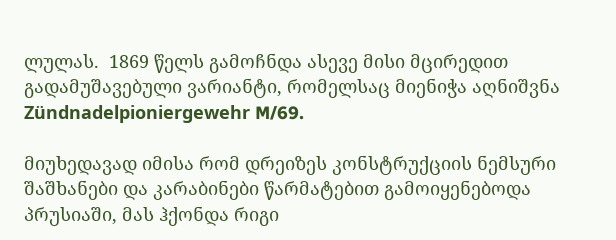ლულას.  1869 წელს გამოჩნდა ასევე მისი მცირედით გადამუშავებული ვარიანტი, რომელსაც მიენიჭა აღნიშვნა Zündnadelpioniergewehr M/69.

მიუხედავად იმისა რომ დრეიზეს კონსტრუქციის ნემსური შაშხანები და კარაბინები წარმატებით გამოიყენებოდა პრუსიაში, მას ჰქონდა რიგი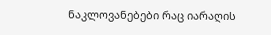ნაკლოვანებები რაც იარაღის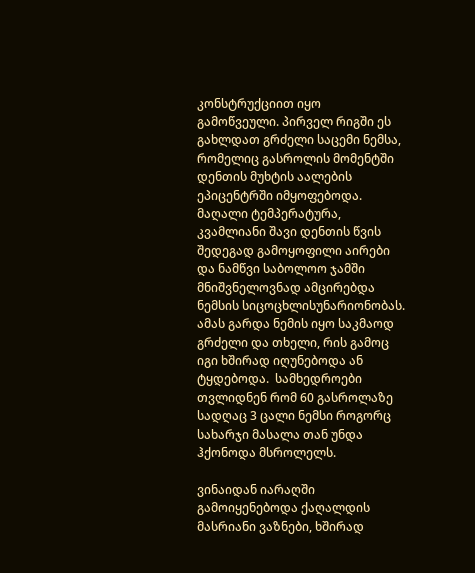კონსტრუქციით იყო გამოწვეული. პირველ რიგში ეს გახლდათ გრძელი საცემი ნემსა, რომელიც გასროლის მომენტში დენთის მუხტის აალების ეპიცენტრში იმყოფებოდა. მაღალი ტემპერატურა, კვამლიანი შავი დენთის წვის შედეგად გამოყოფილი აირები და ნამწვი საბოლოო ჯამში მნიშვნელოვნად ამცირებდა ნემსის სიცოცხლისუნარიონობას.  ამას გარდა ნემის იყო საკმაოდ გრძელი და თხელი, რის გამოც იგი ხშირად იღუნებოდა ან ტყდებოდა.  სამხედროები თვლიდნენ რომ 60 გასროლაზე სადღაც 3 ცალი ნემსი როგორც სახარჯი მასალა თან უნდა ჰქონოდა მსროლელს.

ვინაიდან იარაღში გამოიყენებოდა ქაღალდის მასრიანი ვაზნები, ხშირად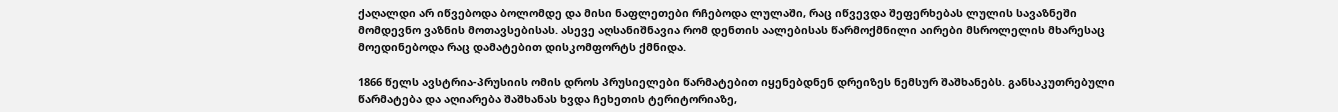ქაღალდი არ იწვებოდა ბოლომდე და მისი ნაფლეთები რჩებოდა ლულაში, რაც იწვევდა შეფერხებას ლულის სავაზნეში მომდევნო ვაზნის მოთავსებისას. ასევე აღსანიშნავია რომ დენთის აალებისას წარმოქმნილი აირები მსროლელის მხარესაც მოედინებოდა რაც დამატებით დისკომფორტს ქმნიდა.

1866 წელს ავსტრია-პრუსიის ომის დროს პრუსიელები წარმატებით იყენებდნენ დრეიზეს ნემსურ შაშხანებს. განსაკუთრებული წარმატება და აღიარება შაშხანას ხვდა ჩეხეთის ტერიტორიაზე,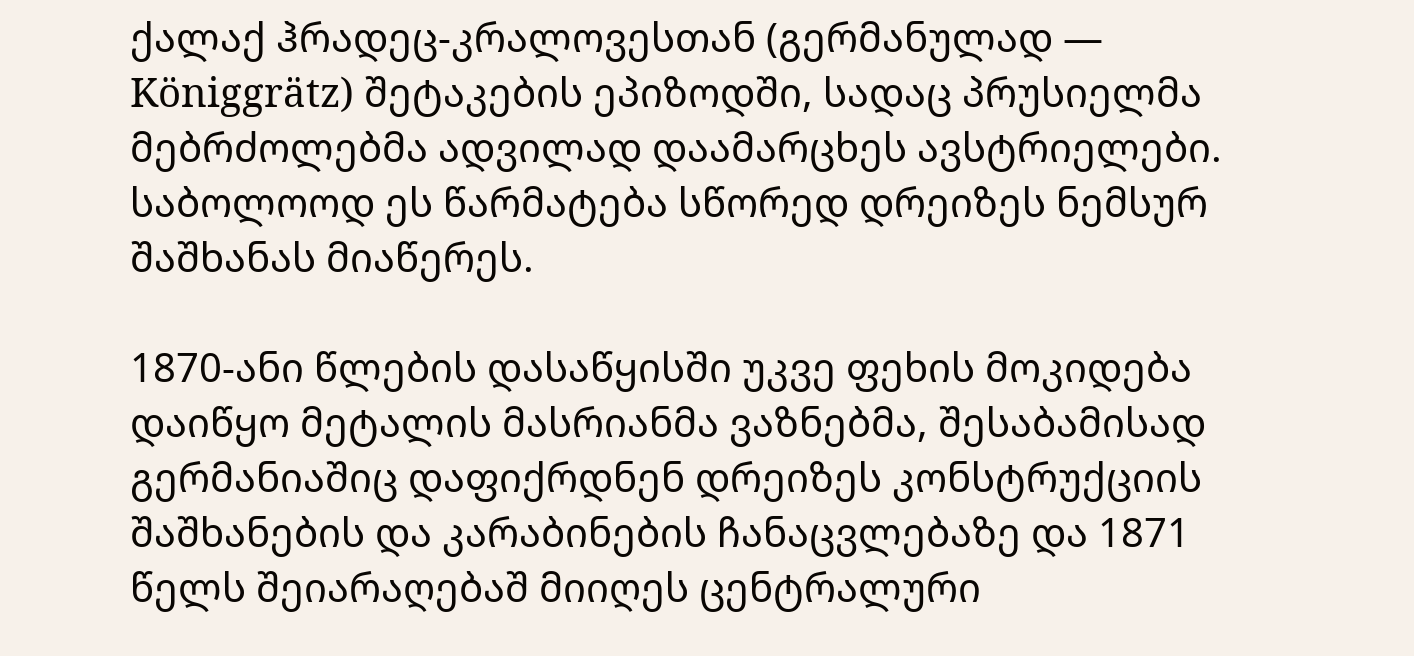ქალაქ ჰრადეც-კრალოვესთან (გერმანულად — Königgrätz) შეტაკების ეპიზოდში, სადაც პრუსიელმა მებრძოლებმა ადვილად დაამარცხეს ავსტრიელები. საბოლოოდ ეს წარმატება სწორედ დრეიზეს ნემსურ შაშხანას მიაწერეს.

1870-ანი წლების დასაწყისში უკვე ფეხის მოკიდება დაიწყო მეტალის მასრიანმა ვაზნებმა, შესაბამისად გერმანიაშიც დაფიქრდნენ დრეიზეს კონსტრუქციის შაშხანების და კარაბინების ჩანაცვლებაზე და 1871 წელს შეიარაღებაშ მიიღეს ცენტრალური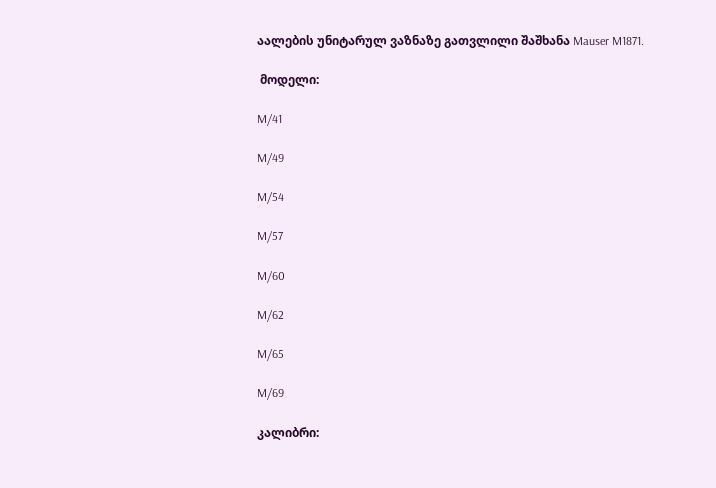აალების უნიტარულ ვაზნაზე გათვლილი შაშხანა Mauser M1871.

 მოდელი:

M/41

M/49

M/54

M/57

M/60

M/62

M/65

M/69

კალიბრი: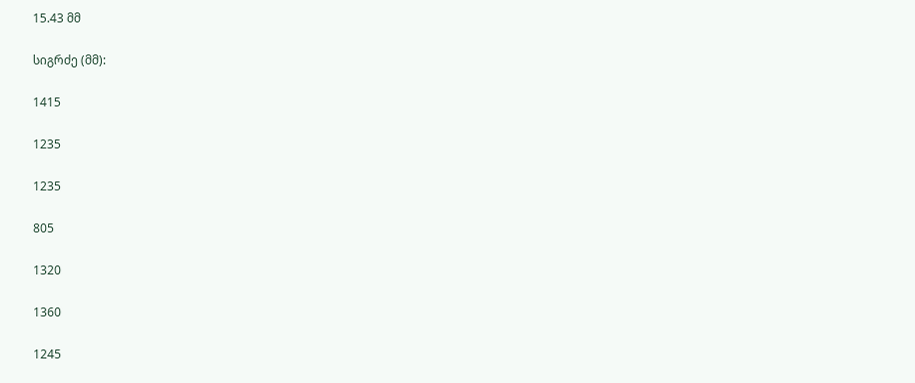15.43 მმ

სიგრძე (მმ):

1415

1235

1235

805

1320

1360

1245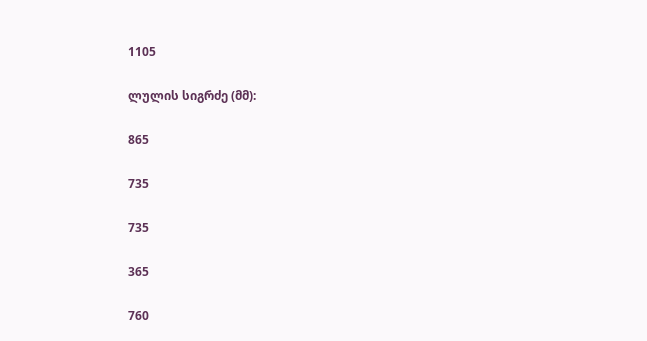1105

ლულის სიგრძე (მმ):

865

735

735

365

760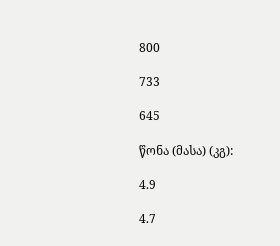800

733

645

წონა (მასა) (კგ):

4.9

4.7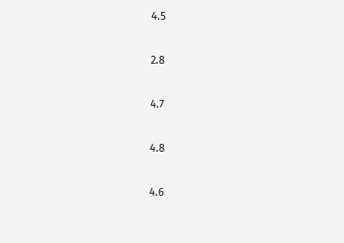4.5

2.8

4.7

4.8

4.6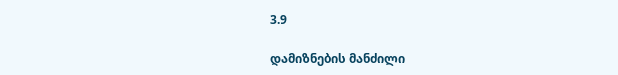3.9

დამიზნების მანძილი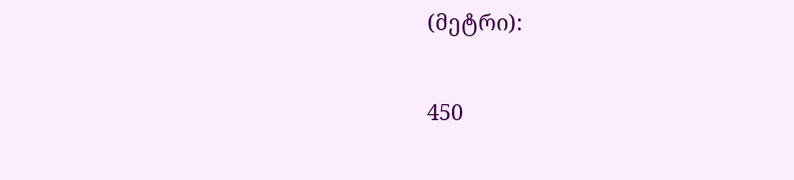(მეტრი):

450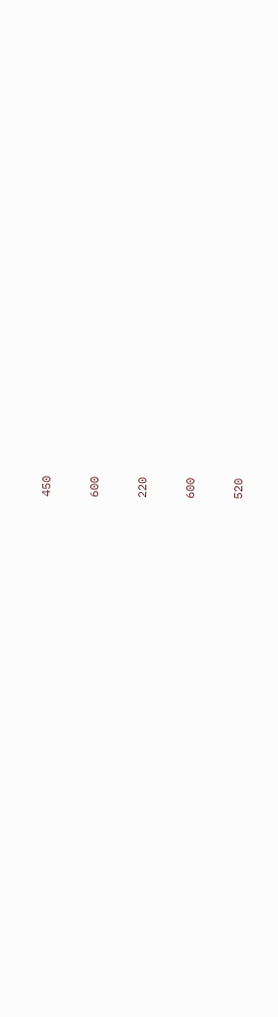450

600

220

600

520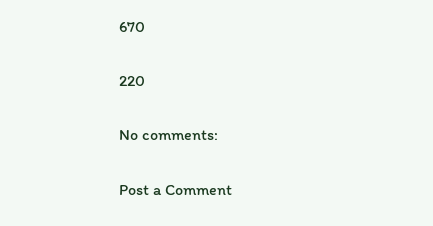670

220

No comments:

Post a Comment